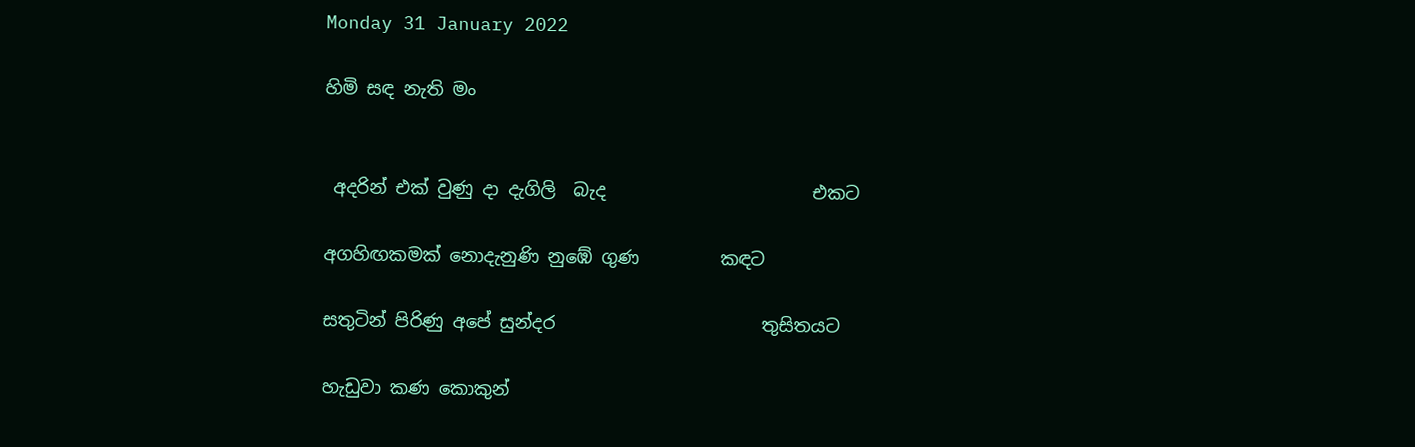Monday 31 January 2022

හිමි සඳ නැති මං


 අදරින් එක් වුණු දා දැගිලි  බැද                       එකට

අගහිඟකමක් නොදැනුණි නුඹේ ගුණ         කඳට

සතුටින් පිරිණු අපේ සුන්දර                       තුසිතයට

හැඩුවා කණ කොකුන්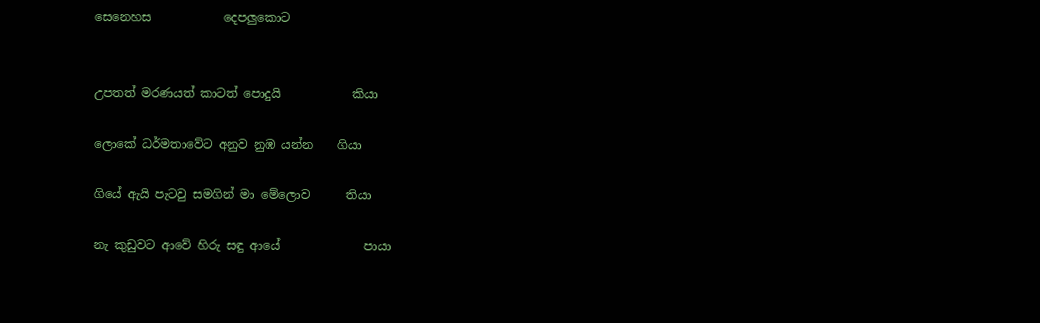සෙනෙහස            දෙපලුකොට


උපතත් මරණයත් කාටත් පොදුයි            කියා

ලොකේ ධර්මතාවේට අනුව නුඹ යන්න    ගියා

ගියේ ඇයි පැටවු සමගින් මා මේලොව      තියා

නැ කුඩුවට ආවේ හිරු සඳු ආයේ              පායා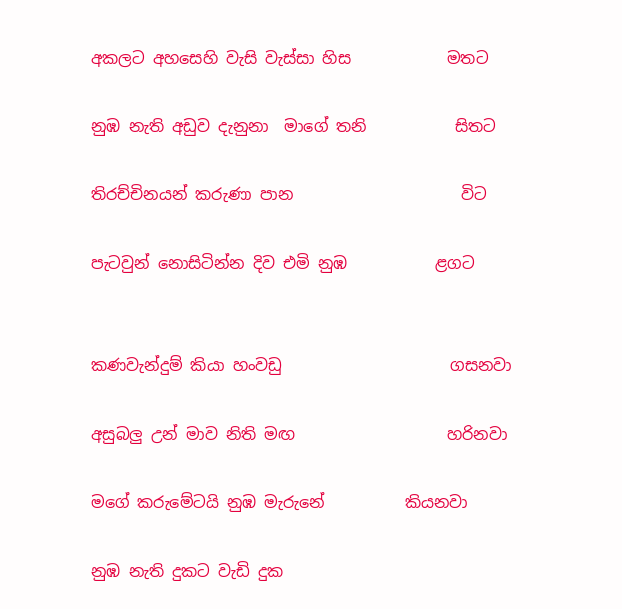අකලට අහසෙහි වැසි වැස්සා හිස            මතට

නුඹ නැති අඩුව දැනුනා  මාගේ තනි           සිතට

තිරච්චිනයන් කරුණා පාන                     විට

පැටවුන් නොසිටින්න දිව එමි නුඹ           ළගට


කණවැන්දුම් කියා හංවඩු                     ගසනවා

අසුබලු උන් මාව නිති මඟ                   හරිනවා

මගේ කරුමේටයි නුඹ මැරුනේ          කියනවා

නුඹ නැති දුකට වැඩි දුක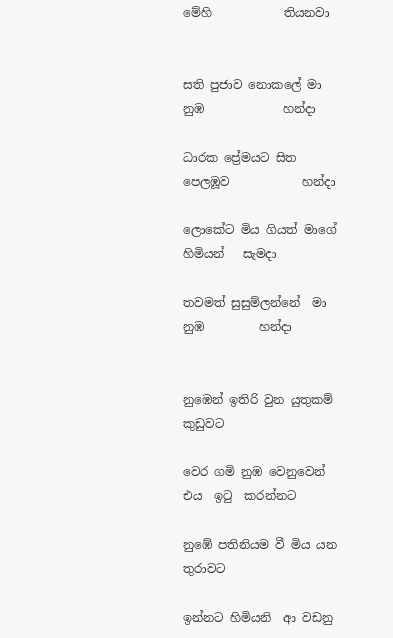මේහි            තියනවා


සති පුජාව නොකලේ මා නුඹ             හන්දා

ධාරක ප්‍රේමයට සිත පෙලඹූව            හන්දා

ලොකේට මිය ගියත් මාගේ හිමියන්   සැමදා

තවමත් සුසුම්ලන්නේ  මා නුඹ         හන්දා


නුඹෙන් ඉතිරි වුන යුතුකම්               කුඩුවට

වෙර ගමි නුඹ වෙනුවෙන් එය  ඉටු  කරන්නට

නුඹේ පතිනියම වී මිය යන              තුරාවට

ඉන්නට හිමියනි  ආ වඩනු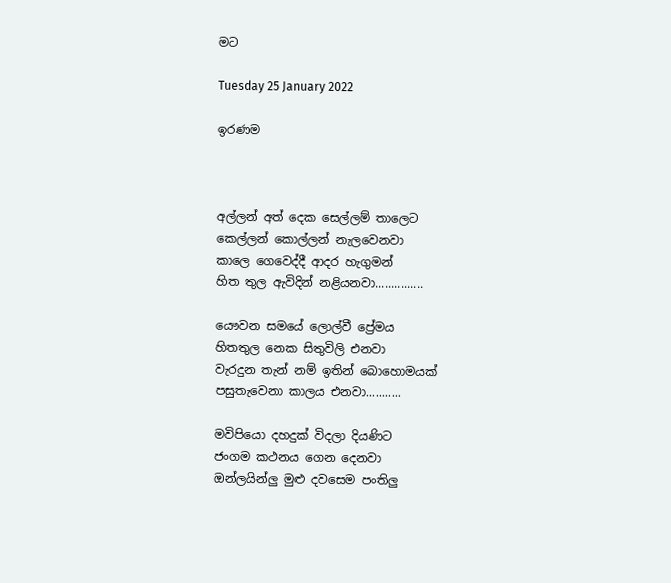මට

Tuesday 25 January 2022

ඉරණම



අල්ලන් අත් දෙක සෙල්ලම් තාලෙට
කෙල්ලන් කොල්ලන් නැලවෙනවා
කාලෙ ගෙවෙද්දී ආදර හැගුමන්
හිත තුල ඇවිදින් නළියනවා...............

යෞවන සමයේ ලොල්වී ප්‍රේමය
හිතතුල නෙක සිතුවිලි එනවා
වැරදුන තැන් නම් ඉතින් බොහොමයක්
පසුතැවෙනා කාලය එනවා...........

මවිපියො දහදුක් විදලා දියණිට
ජංගම කථනය ගෙන දෙනවා
ඔන්ලයින්ලු මුළු දවසෙම පංතිලු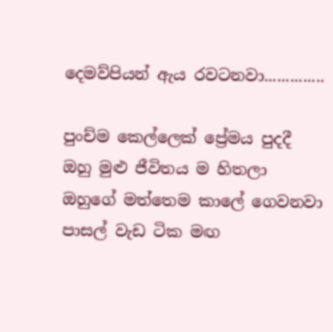දෙමව්පියන් ඇය රවටනවා..............

පුංච්ම කෙල්ලෙක් ප්‍රේමය පුදදී
ඔහු මුළු ජීවිතය ම හිතලා
ඔහුගේ මත්තෙම කාලේ ගෙවනවා
පාසල් වැඩ ටික මඟ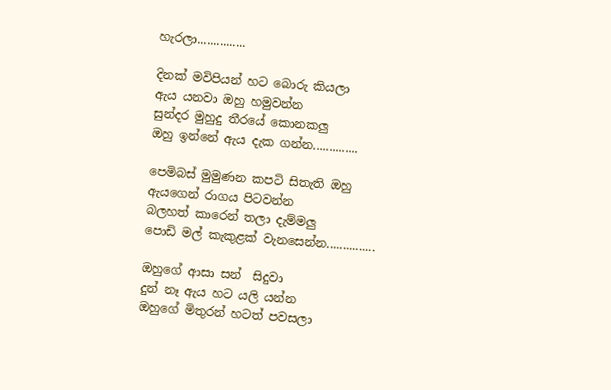හැරලා...............

දිනක් මවිපියන් හට බොරු කියලා
ඇය යනවා ඔහු හමුවන්න
සුන්දර මුහුදු තීරයේ කොනකලු
ඔහු ඉන්නේ ඇය දැක ගන්න..............

පෙමිබස් මුමුණන කපටි සිතැති ඔහු
ඇයගෙන් රාගය පිටවන්න
බලහත් කාරෙන් තලා දැම්මලු
පොඩි මල් කැකුළක් වැනසෙන්න...............

ඔහුගේ ආසා සන්  සිදුවා
දුන් නෑ ඇය හට යලි යන්න
ඔහුගේ මිතුරන් හටත් පවසලා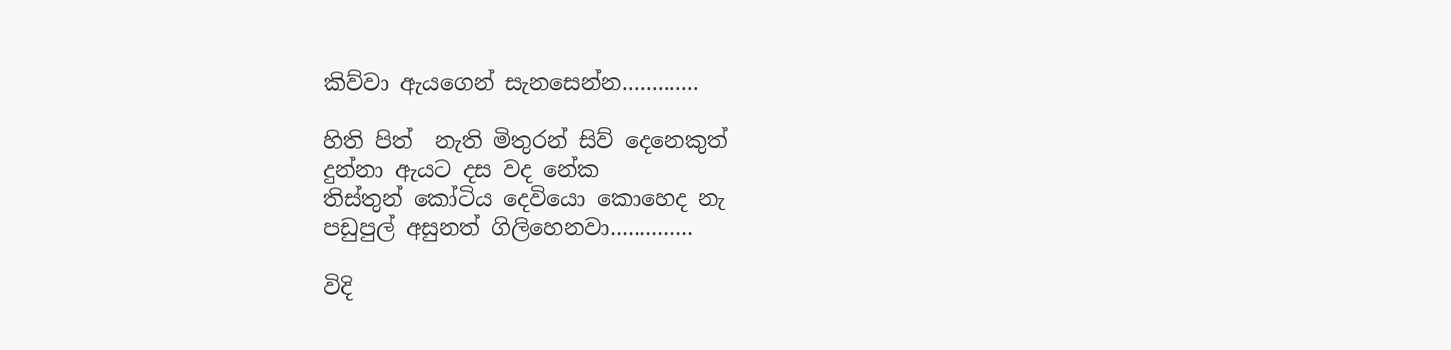කිව්වා ඇයගෙන් සැනසෙන්න.............

හිති පිත්  නැති මිතුරන් සිව් දෙනෙකුත්
දුන්නා ඇයට දස වද නේක
තිස්තුන් කෝටිය දෙවියො කොහෙද නැ
පඩුපුල් අසුනත් ගිලිහෙනවා..............

විදි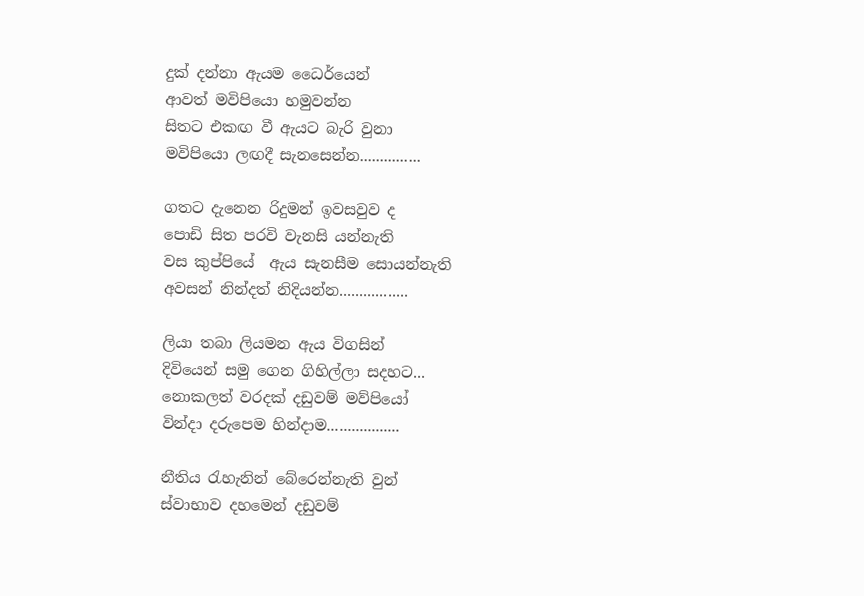දුක් දන්නා ඇයම ධෛර්යෙන්
ආවත් මවිපියො හමුවන්න
සිතට එකඟ වී ඇයට බැරි වුනා
මවිපියො ලඟදී සැනසෙන්න...............

ගතට දැනෙන රිදුමන් ඉවසවුව ද
පොඩි සිත පරවි වැනසි යන්නැති
වස කුප්පියේ  ඇය සැනසීම සොයන්නැති
අවසන් නින්දත් නිදියන්න.................

ලියා තබා ලියමන ඇය විගසින්
දිවියෙන් සමු ගෙන ගිහිල්ලා සදහට...
නොකලත් වරදක් දඩුවම් මව්පියෝ
වින්දා දරුපෙම හින්දාම..................

නීතිය රැහැනින් බේරෙන්නැති වුන්
ස්වාභාව දහමෙන් දඩුවම්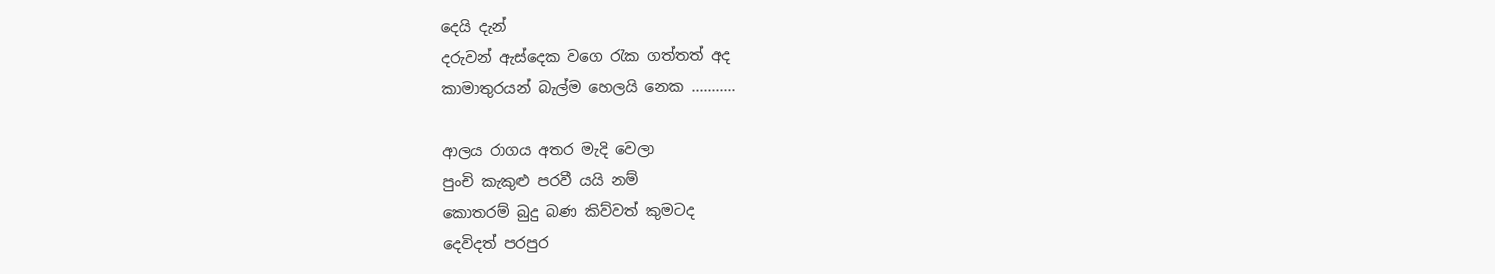දෙයි දැන්
දරුවන් ඇස්දෙක වගෙ රැක ගත්තත් අද
කාමාතුරයන් බැල්ම හෙලයි නෙක ...........

ආලය රාගය අතර මැදි වෙලා
පුංචි කැකුළු පරවී යයි නම්
කොතරම් බුදු බණ කිව්වත් කුමටද
දෙවිදත් පරපුර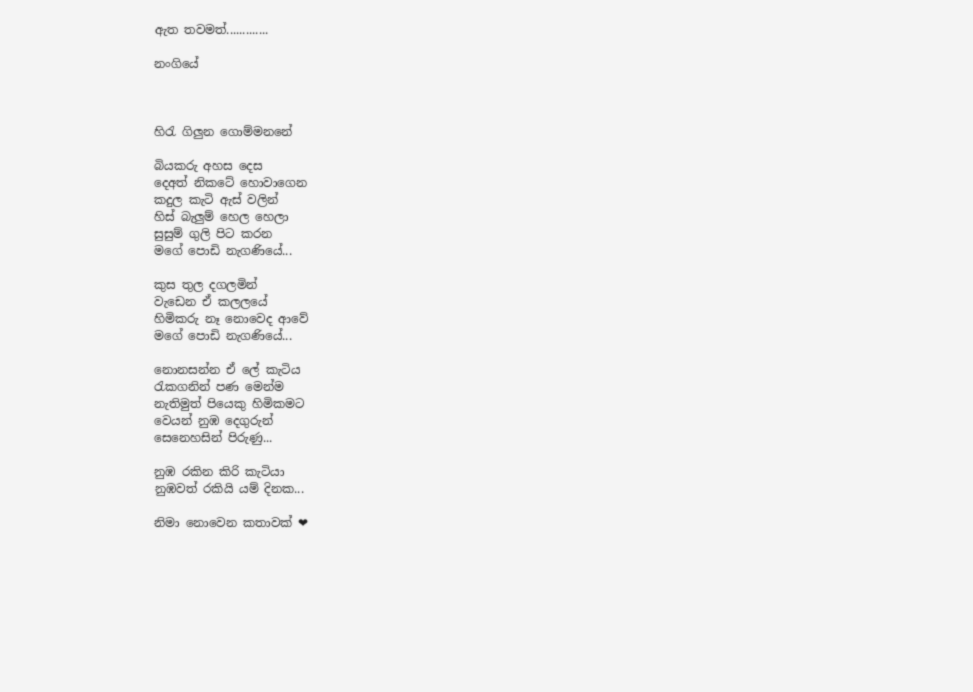ඇත තවමත්.............

නංගියේ



හිරැ ගිලුන ගොම්මනනේ

බියකරු අහස දෙස
දෙඅත් නිකටේ හොවාගෙන
කදුල කැටි ඇස් වලින්
හිස් බැලුම් හෙල හෙලා
සුසුම් ගුලි පිට කරන
මගේ පොඩි නැගණියේ...

කුස තුල දගලමින්
වැඩෙන ඒ කලලයේ
හිමිකරු නෑ නොවෙද ආවේ
මගේ පොඩි නැගණියේ...

නොනසන්න ඒ ලේ කැටිය
රැකගනින් පණ මෙන්ම
නැතිමුත් පියෙකු හිමිකමට
වෙයන් නුඹ දෙගුරුන්
සෙනෙහසින් පිරුණු...

නුඹ රකින කිරි කැටියා
නුඹවත් රකියි යම් දිනක...

නිමා නොවෙන කතාවක් ❤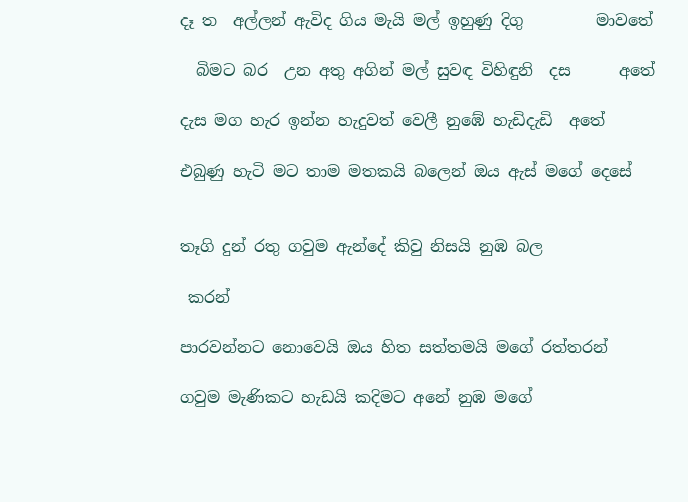දෑ ත  අල්ලන් ඇවිද ගිය මැයි මල් ඉහුණු දිගු         මාවතේ

  බිමට බර  උන අතු අගින් මල් සුවඳ විහිඳුනි  දස      අතේ

දැස මග හැර ඉන්න හැදුවත් වෙලී නුඹේ හැඩිදැඩි  අතේ

එබුණු හැටි මට තාම මතකයි බලෙන් ඔය ඇස් මගේ දෙසේ


තෑගි දුන් රතු ගවුම ඇන්දේ කිවු නිසයි නුඹ බල

 කරන්

පාරවන්නට නොවෙයි ඔය හිත සත්තමයි මගේ රත්තරන්

ගවුම මැණිකට හැඩයි කදිමට අනේ නුඹ මගේ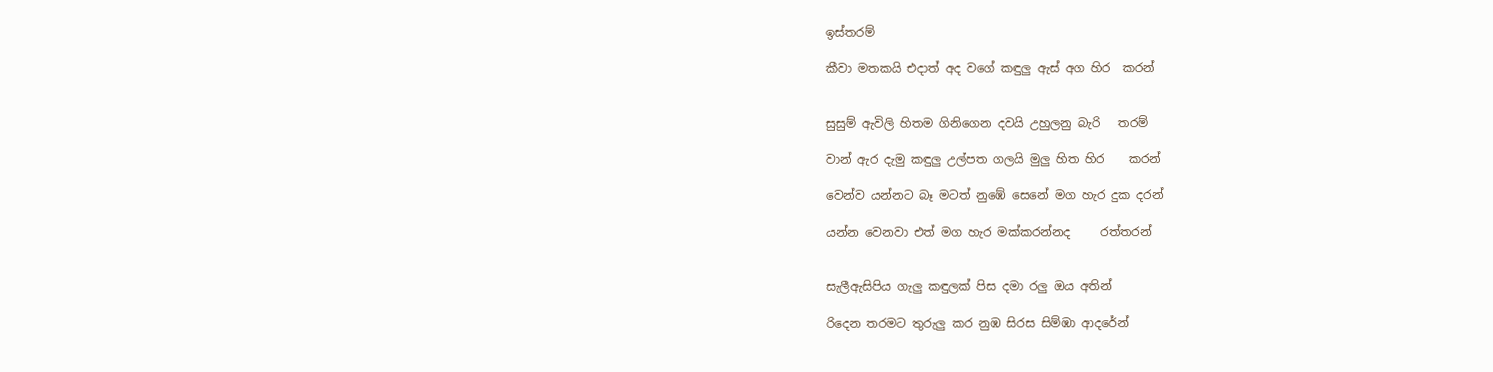ඉස්තරම්

කීවා මතකයි එදාත් අද වගේ කඳුලු ඇස් අග හිර  කරන්


සුසුම් ඇවිලි හිතම ගිනිගෙන දවයි උහුලනු බැරි   තරම්

වාන් ඇර දැමු කඳුලු උල්පත ගලයි මුලු හිත හිර    කරන්

වෙන්ව යන්නට බෑ මටත් නුඹේ සෙනේ මග හැර දුක දරන්

යන්න වෙනවා එත් මග හැර මක්කරන්නද     රත්තරන්


සැලීඇසිපිය ගැලු කඳුලක් පිස දමා රලු ඔය අතින්

රිදෙන තරමට තුරුලු කර නුඹ සිරස සිම්ඹා ආදරේන්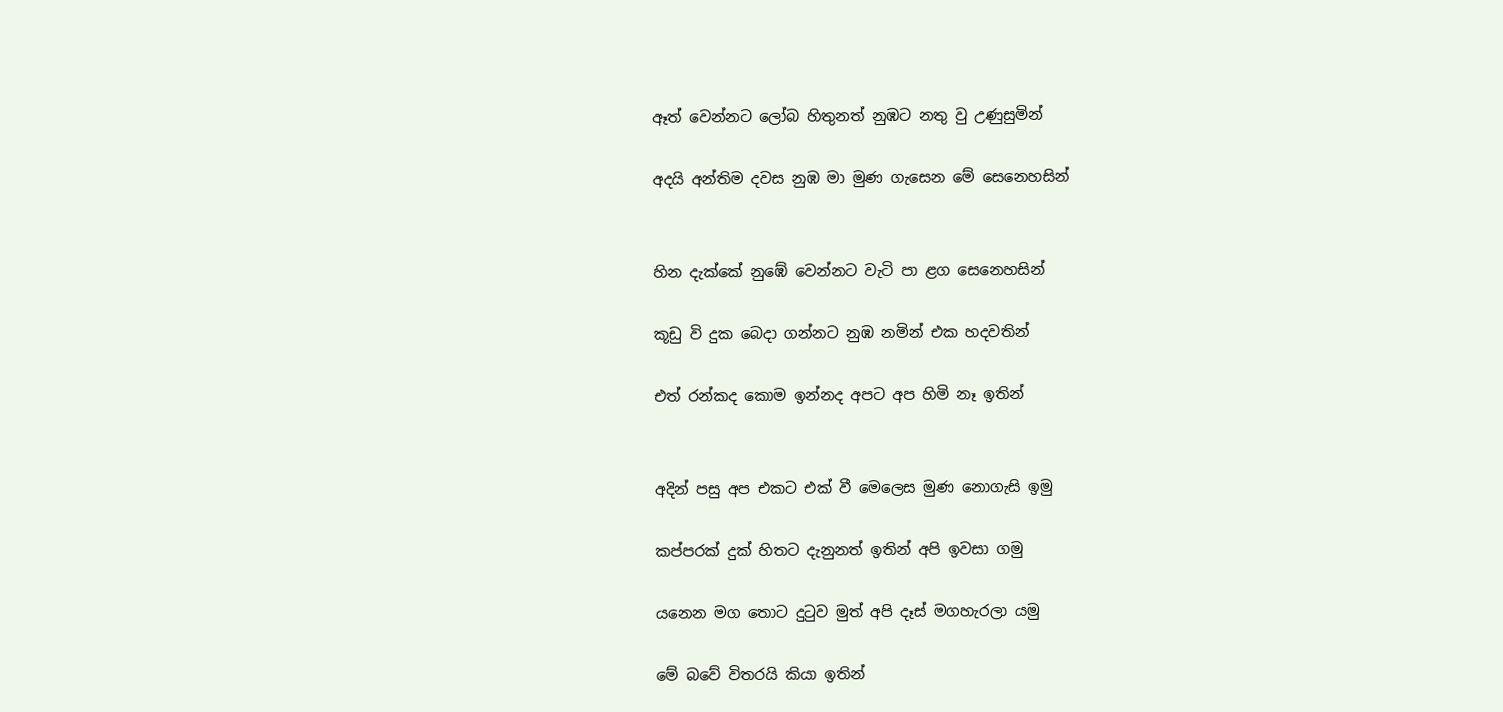ඈත් වෙන්නට ලෝබ හිතුනත් නුඹට නතු වු උණුසුමින්

අදයි අන්තිම දවස නුඹ මා මුණ ගැසෙන මේ සෙනෙහසින්


හින දැක්කේ නුඹේ වෙන්නට වැටි පා ළග සෙනෙහසින්

කූඩු වි දුක බෙදා ගන්නට නුඹ නමින් එක හදවතින්

එත් රන්කද කොම ඉන්නද අපට අප හිමි නෑ ඉතින්


අදින් පසු අප එකට එක් වී මෙලෙස මුණ නොගැසි ඉමු

කප්පරක් දුක් හිතට දැනුනත් ඉතින් අපි ඉවසා ගමු

යනෙන මග තොට දුටුව මුත් අපි දෑස් මගහැරලා යමු

මේ බවේ විතරයි කියා ඉතින්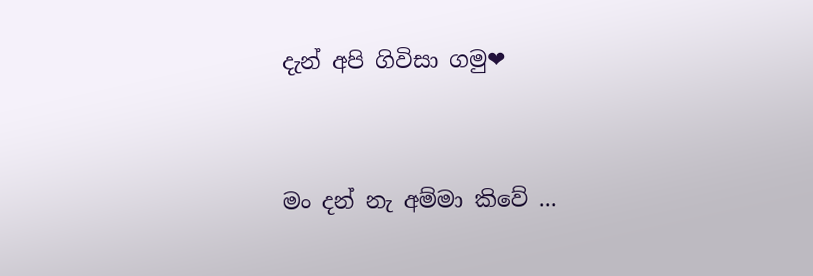දැන් අපි ගිවිසා ගමු❤


මං දන් නැ අම්මා කිවේ ...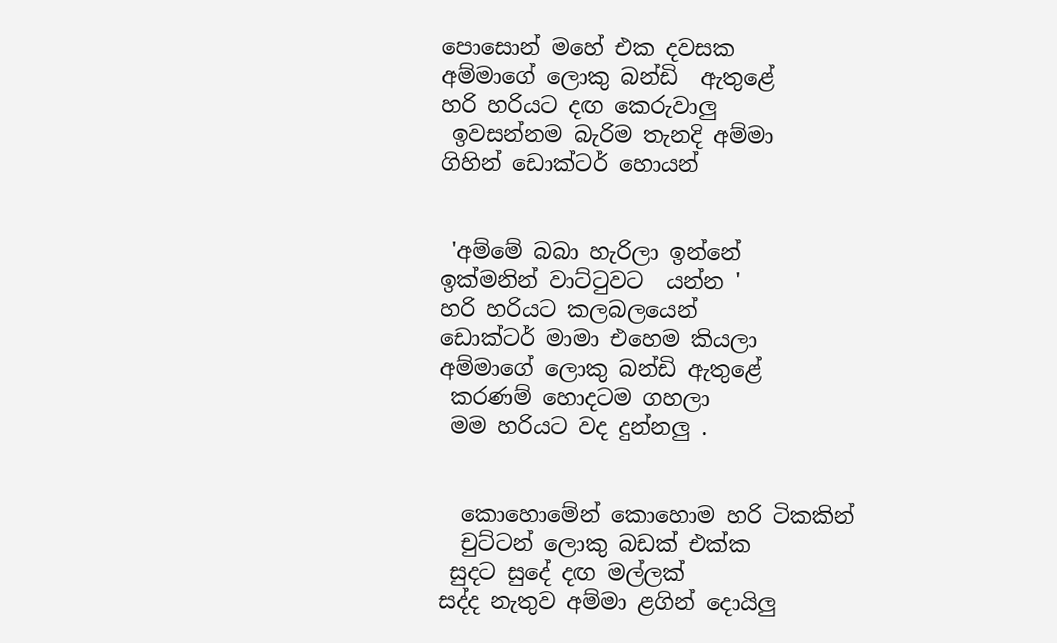පොසොන් මහේ එක දවසක
අම්මාගේ ලොකු බන්ඩි  ඇතුළේ
හරි හරියට දඟ කෙරුවාලු
 ඉවසන්නම බැරිම තැනදි අම්මා
ගිහින් ඩොක්ටර් හොයන්


 'අම්මේ බබා හැරිලා ඉන්නේ
ඉක්මනින් වාට්ටුවට  යන්න '
හරි හරියට කලබලයෙන්
ඩොක්ටර් මාමා එහෙම කියලා
අම්මාගේ ලොකු බන්ඩි ඇතුළේ
 කරණම් හොදටම ගහලා
 මම හරියට වද දුන්නලු .


  කොහොමේන් කොහොම හරි ටිකකින්
  චුට්ටන් ලොකු බඩක් එක්ක
 සුදට සුදේ දඟ මල්ලක්
සද්ද නැතුව අම්මා ළගින් දොයිලු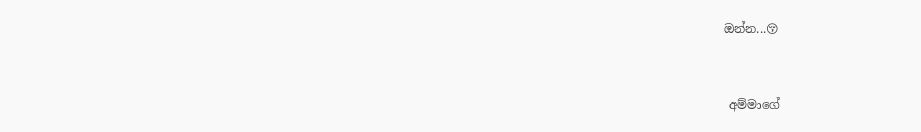ඔන්න...😚


 අම්මාගේ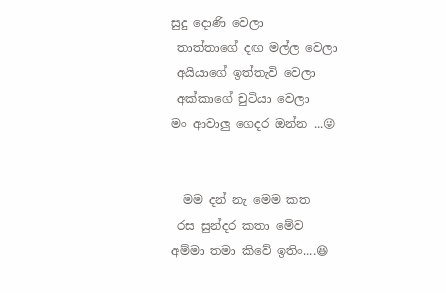සුදු දොණි වෙලා
 තාත්තාගේ දඟ මල්ල වෙලා
 අයියාගේ ඉත්තැවි වෙලා
 අක්කාගේ චුටියා වෙලා
මං ආවාලු ගෙදර ඔන්න ...😜


  මම දන් නැ මෙම කත
 රස සුන්දර කතා මේව
අම්මා තමා කිවේ ඉතිං....😆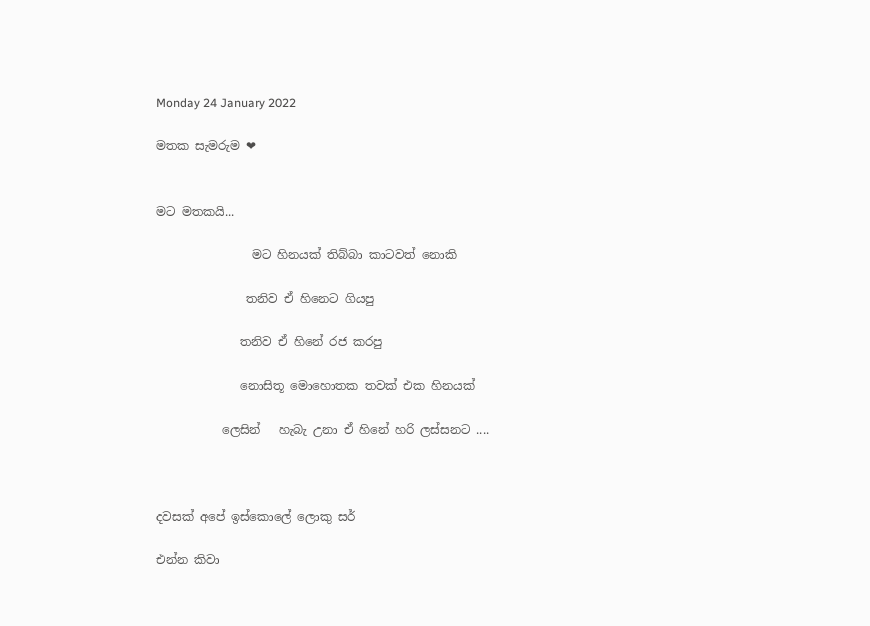Monday 24 January 2022

මතක සැමරුම ❤


මට මතකයි...

                මට හිනයක් තිබ්බා කාටවත් නොකි

               තනිව ඒ හිනෙට ගියපු

              තනිව ඒ හිනේ රජ කරපු

              නොසිතූ මොහොතක තවක් එක හිනයක්

           ලෙසින්   හැබැ උනා ඒ හිනේ හරි ලස්සනට ....



දවසක් අපේ ඉස්කොලේ ලොකු සර්

එන්න කිවා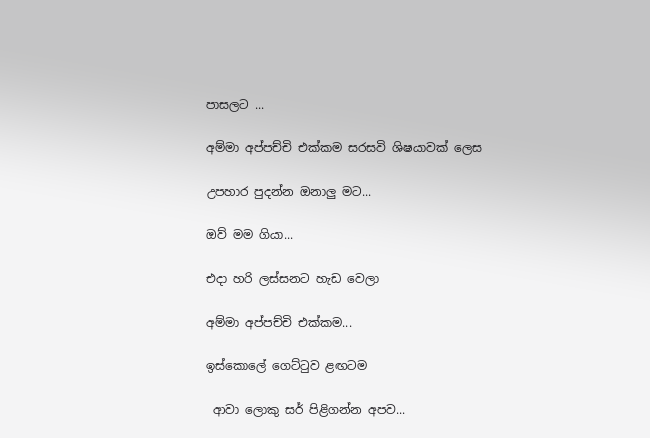පාසලට ...

අම්මා අප්පච්චි එක්කම සරසවි ශිෂයාවක් ලෙස

උපහාර පුදන්න ඔනාලු මට...

ඔව් මම ගියා...

එදා හරි ලස්සනට හැඩ වෙලා

අම්මා අප්පච්චි එක්කම...

ඉස්කොලේ ගෙට්ටුව ළඟටම

 ආවා ලොකු සර් පිළිගන්න අපව...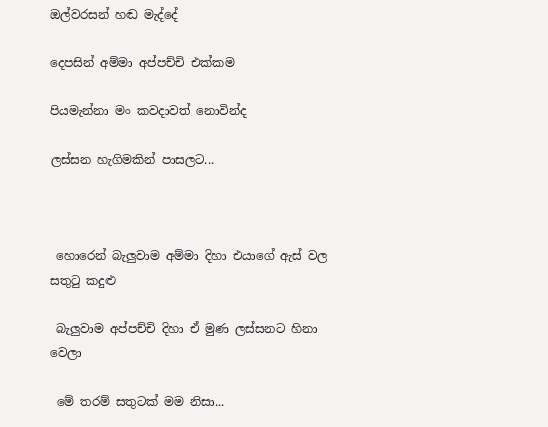ඔල්වරසන් හඬ මැද්දේ

දෙපසින් අම්මා අප්පච්චි එක්කම

පියමැන්නා මං කවදාවත් නොවින්ද

ලස්සන හැගිමකින් පාසලට...



 හොරෙන් බැලුවාම අම්මා දිහා එයාගේ ඇස් වල සතුටු කදුළු

 බැලුවාම අප්පච්චි දිහා ඒ මුණ ලස්සනට හිනා වෙලා

 මේ තරම් සතුටක් මම නිසා...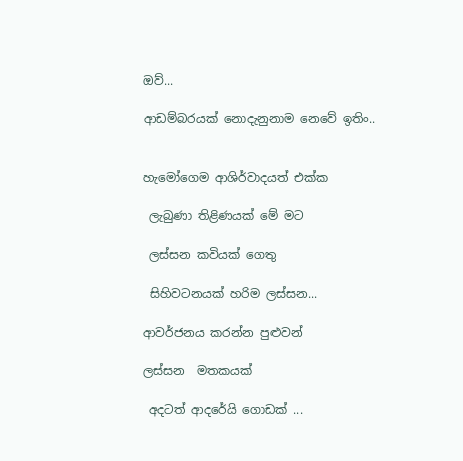ඔව්...

ආඩම්බරයක් නොදැනුනාම නෙවේ ඉතිං..


හැමෝගෙම ආශිර්වාදයත් එක්ක

 ලැබුණා තිළිණයක් මේ මට

 ලස්සන කවියක් ගෙතු

 සිහිවටනයක් හරිම ලස්සන...

ආවර්ජනය කරන්න පුළුවන්

ලස්සන  මතකයක්

 අදටත් ආදරේයි ගොඩක් ...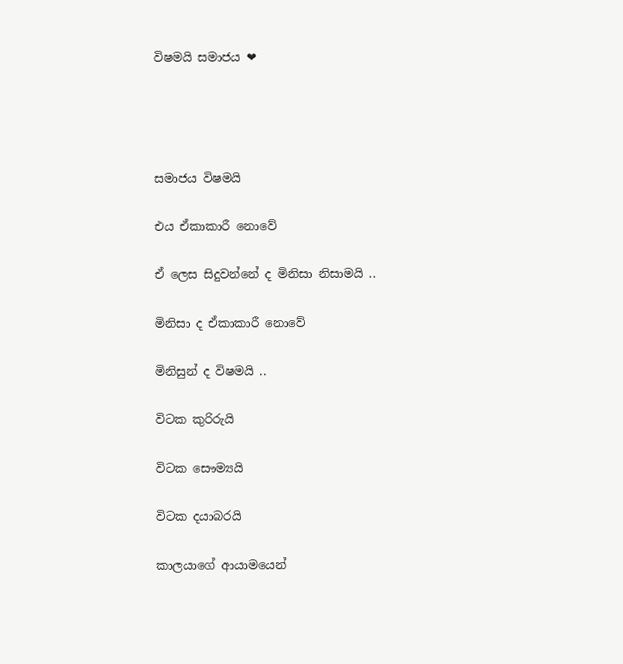විෂමයි සමාජය ❤




සමාජය විෂමයි

එය ඒකාකාරී නොවේ

ඒ ලෙස සිදුවන්නේ ද මිනිසා නිසාමයි ..

මිනිසා ද ඒකාකාරී නොවේ

මිනිසුන් ද විෂමයි ..

විටක කුරිරුයි

විටක සෞම්‍යයි

විටක දයාබරයි

කාලයාගේ ආයාමයෙන්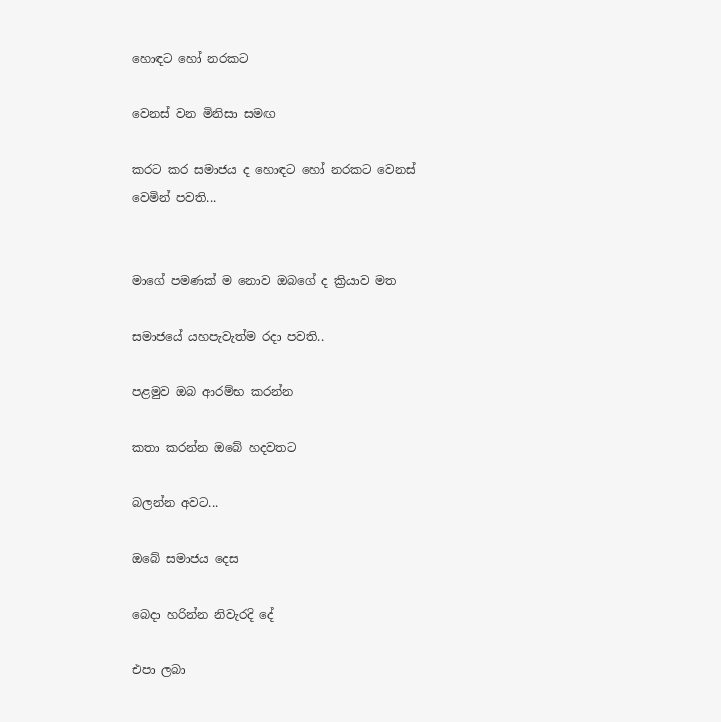හොඳට හෝ නරකට

වෙනස් වන මිනිසා සමඟ

කරට කර සමාජය ද හොඳට හෝ නරකට වෙනස් වෙමින් පවති...


මාගේ පමණක් ම නොව ඔබගේ ද ක්‍රියාව මත

සමාජයේ යහපැවැත්ම රදා පවති..

පළමුව ඔබ ආරම්භ කරන්න

කතා කරන්න ඔබේ හදවතට

බලන්න අවට...

ඔබේ සමාජය දෙස

බෙදා හරින්න නිවැරදි දේ

එපා ලබා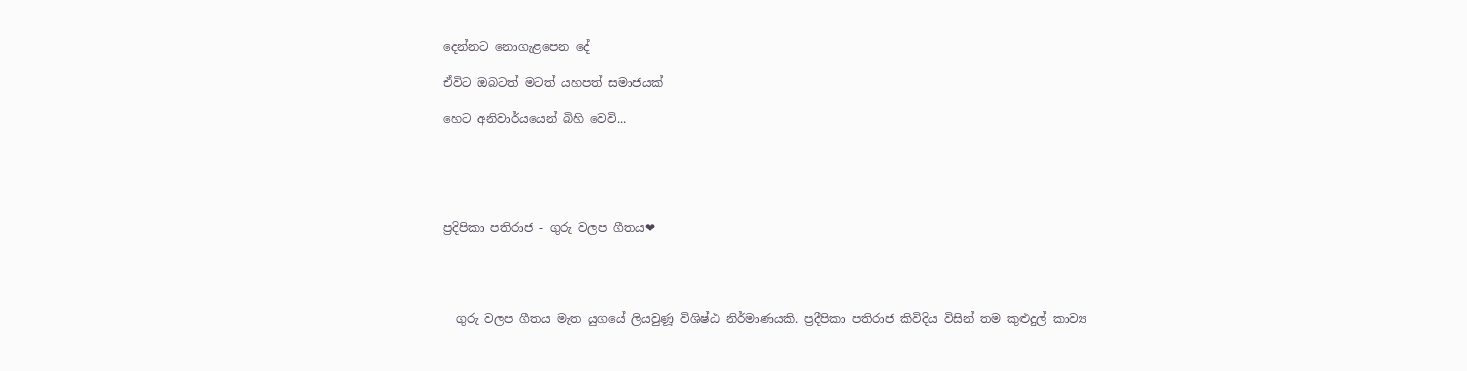දෙන්නට නොගැළපෙන දේ

ඒවිට ඔබටත් මටත් යහපත් සමාජයක්

හෙට අනිවාර්යයෙන් බිහි වෙවි...





ප්‍රදිපිකා පතිරාජ - ගුරු වලප ගීතය❤




  ගුරු වලප ගීතය මැත යුගයේ ලියවුණූ විශිෂ්ඨ නිර්මාණයකි. ප්‍රදීපිකා පතිරාජ කිවිදිය විසින් තම කුළුදුල් කාව්‍ය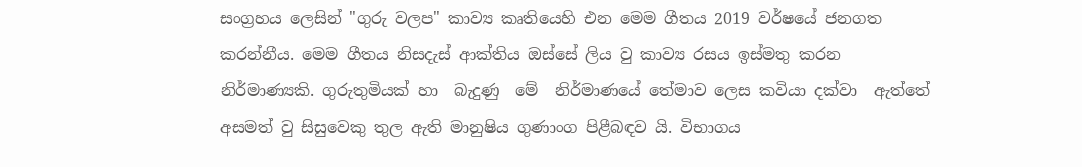සංග්‍රහය ලෙසින් "ගුරු වලප" කාව්‍ය කෘතියෙහි එන මෙම ගීතය 2019 වර්ෂයේ ජනගත කරන්නීය. මෙම ගීතය නිසදැස් ආක්තිය ඔස්සේ ලිය වු කාව්‍ය රසය ඉස්මතු කරන  නිර්මාණ්‍යකි. ගුරුතුමියක් හා  බැදුණු  මේ  නිර්මාණයේ තේමාව ලෙස කවියා දක්වා  ඇත්තේ අසමත් වු සිසුවෙකු තුල ඇති මානුෂිය ගුණාංග පිළීබඳව යි. විභාගය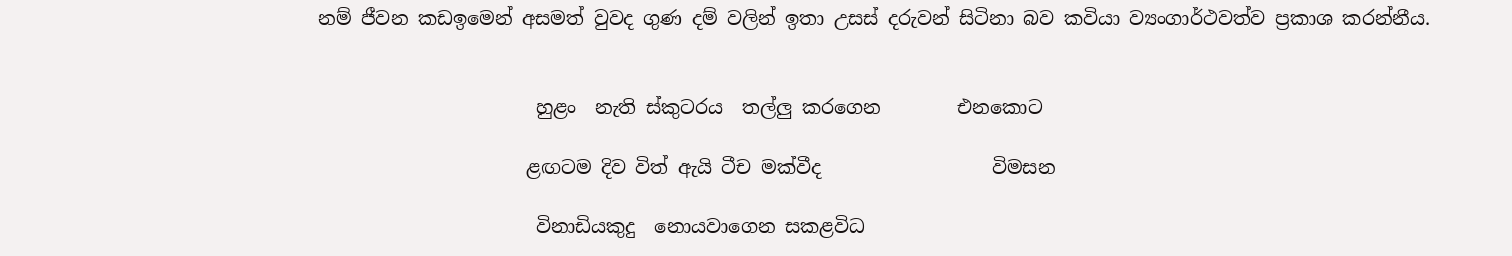නම් ජීවන කඩඉමෙන් අසමත් වුවද ගුණ දම් වලින් ඉතා උසස් දරුවන් සිටිනා බව කවියා ව්‍යංගාර්ථවත්ව ප්‍රකාශ කරන්නීය.


                       හුළං  නැති ස්කුටරය  තල්ලු කරගෙන        එනකොට

                      ළඟටම දිව විත් ඇයි ටීච මක්වීද                  විමසන

                       විනාඩියකුදු  නොයවාගෙන සකළවිධ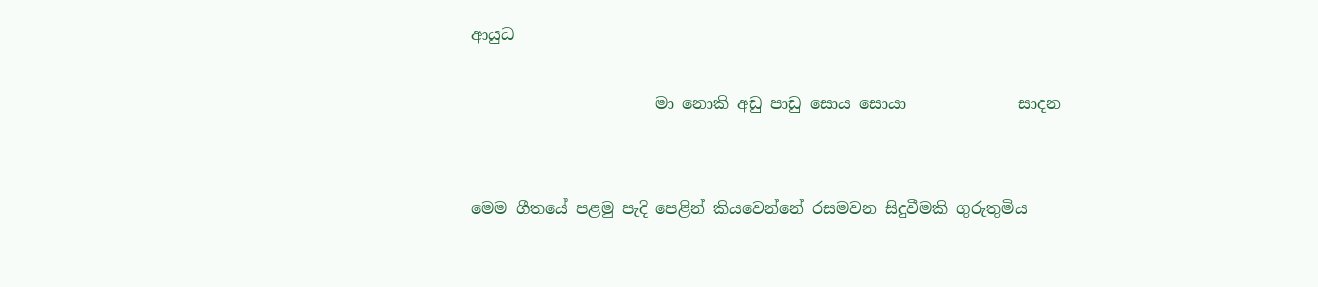ආයුධ

                       මා නොකි අඩු පාඩු සොය සොයා              සාදන


මෙම ගීතයේ පළමු පැදි පෙළින් කියවෙන්නේ රසමවන සිදුවීමකි ගුරුතුමිය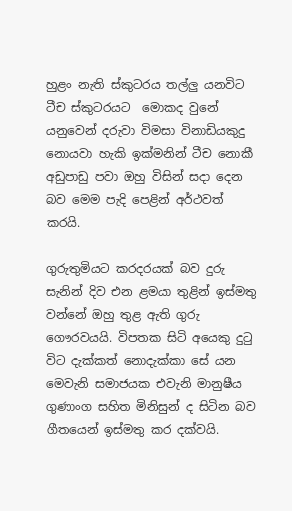හුළං නැති ස්කුටරය තල්ලු යනවිට ටීච ස්කුටරයට  මොකද වුනේ යනුවෙන් දරුවා විමසා විනාඩියකුදු නොයවා හැකි ඉක්මනින් ටීච නොකී අඩුපාඩු පවා ඔහු විසින් සදා දෙන බව මෙම පැදි පෙළින් අර්ථවත් කරයි.

ගුරුතුමියට කරදරයක් බව දුරු සැනින් දිව එන ළමයා තුළින් ඉස්මතු වන්නේ ඔහු තුළ ඇති ගුරු ගෞරවයයි. විපතක සිටි අයෙකු දුටු විට දැක්කත් නොදැක්කා සේ යන මෙවැනි සමාජයක එවැනි මානුෂීය ගුණාංග සහිත මිනිසුන් ද සිටින බව ගීතයෙන් ඉස්මතු කර දක්වයි.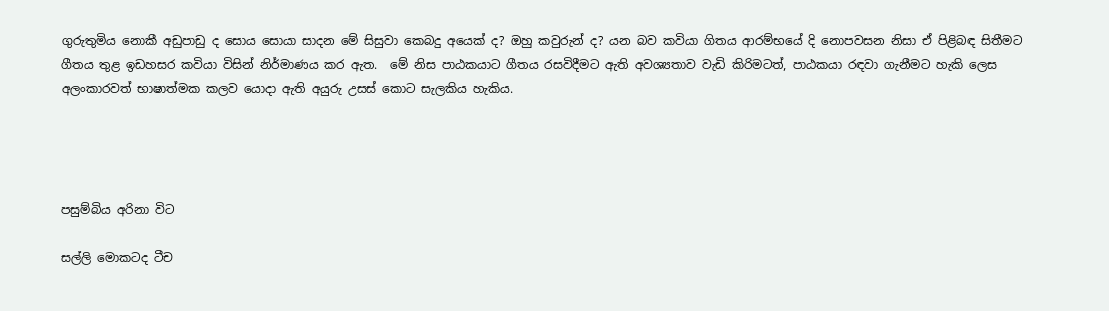ගුරුතුමිය නොකී අඩුපාඩු ද සොය සොයා සාදන මේ සිසුවා කෙබදු අයෙක් ද? ඔහු කවුරුන් ද? යන බව කවියා ගිතය ආරම්භයේ දි නොපවසන නිසා ඒ පිළිබඳ සිතීමට ගීතය තුළ ඉඩහසර කවියා විසින් නිර්මාණය කර ඇත.  මේ නිස පාඨකයාට ගීතය රසවිදීමට ඇති අවශ්‍යතාව වැඩි කිරිමටත්, පාඨකයා රඳවා ගැනීමට හැකි ලෙස අලංකාරවත් භාෂාත්මක කලව යොදා ඇති අයුරු උසස් කොට සැලකිය හැකිය.




පසුම්බිය අරිනා විට

සල්ලි මොකටද ටීච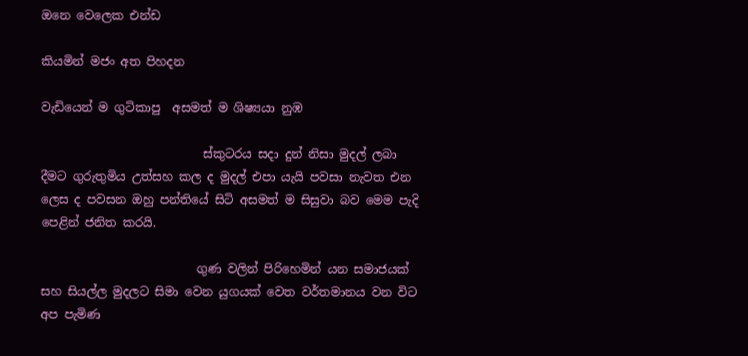ඔනෙ වෙලෙක එන්ඩ

කියමින් මජං අත පිහදන

වැඩියෙන් ම ගුටිකාපු  අසමත් ම ශිෂ්‍ය‍යා නුඹ

                           ස්කුටරය සදා දුන් නිසා මුදල් ලබා දීමට ගුරුතුමිය උත්සහ කල ද මුදල් එපා යැයි පවසා නැවත එන ලෙස ද පවසන ඔහු පන්තියේ සිටි අසමත් ම සිසුවා බව මෙම පැදි පෙළින් ජනිත කරයි.

                          ගුණ වලින් පිරිහෙමින් යන සමාජයක් සහ සියල්ල මුදලට සිමා වෙන යුගයක් වෙත වර්තමානය වන විට අප පැමිණ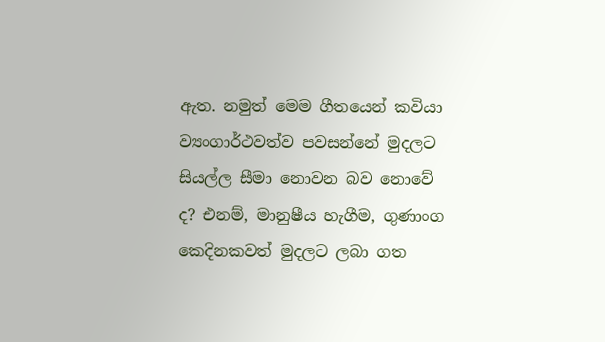ඇත. නමුත් මෙම ගීතයෙන් කවියා ව්‍යංගාර්ථවත්ව පවසන්නේ මුදලට සියල්ල සීමා නොවන බව නොවේ ද? එනම්, මානුෂීය හැගීම, ගුණාංග කෙදිනකවත් මුදලට ලබා ගත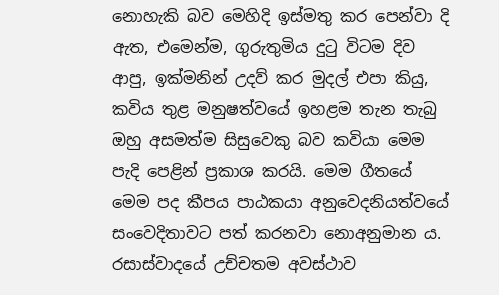නොහැකි බව මෙහිදි ඉස්මතු කර පෙන්වා දි ඇත, එමෙන්ම, ගුරුතුමිය දුටු විටම දිව ආපු, ඉක්මනින් උදව් කර මුදල් එපා කියු, කවිය තුළ මනුෂත්වයේ ඉහළම තැන තැබු ඔහු අසමත්ම සිසුවෙකු බව කවියා මෙම පැදි පෙළින් ප්‍රකාශ කරයි. මෙම ගීතයේ මෙම පද කීපය පාඨකයා අනුවෙදනියත්වයේ සංවෙදිතාවට පත් කරනවා නොඅනුමාන ය. රසාස්වාදයේ උච්චතම අවස්ථාව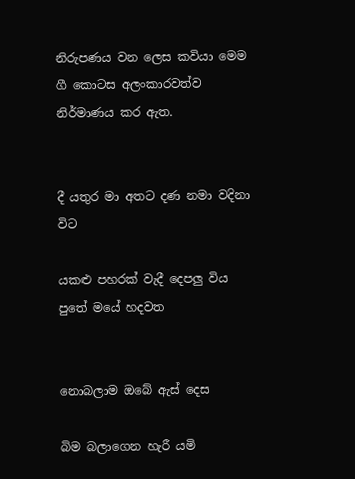නිරුපණය වන ලෙස කවියා මෙම ගී කොටස අලංකාරවත්ව නිර්මාණය කර ඇත.


දී යතුර මා අතට දණ නමා වදිනා විට

යකළු පහරක් වැදී දෙපලු විය පුතේ මයේ හදවත


නොබලාම ඔබේ ඇස් දෙස

බිම බලාගෙන හැරී යමි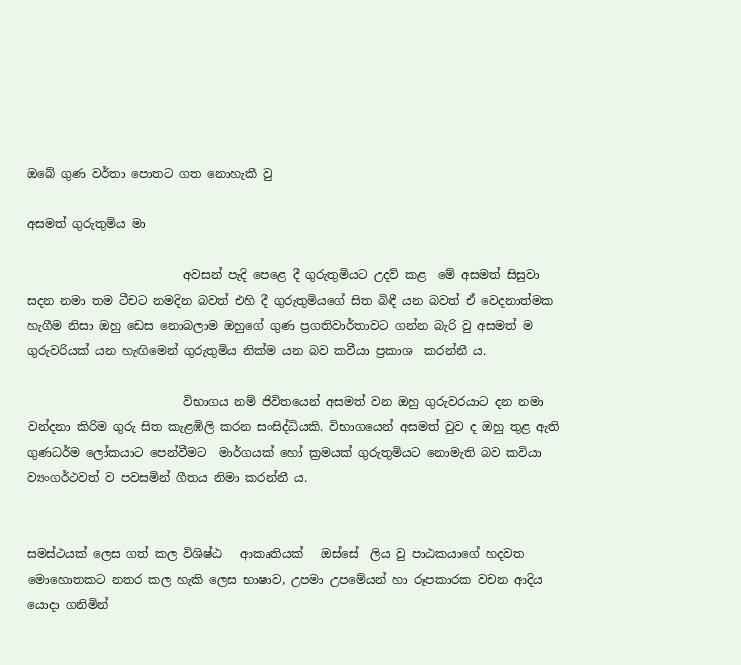ඔබේ ගුණ වර්තා පොතට ගත නොහැකී වු

අසමත් ගුරුතුමිය මා

                          අවසන් පැදි පෙළෙ දී ගුරුතුමියට උදව් කළ  මේ අසමත් සිසුවා සදන නමා තම ටීචට නමදින බවත් එහි දී ගුරුතුමියගේ සිත බිඳී යන බවත් ඒ වෙදනාත්මක හැගීම නිසා ඔහු ඩෙස නොබලාම ඔහුගේ ගුණ ප්‍රගතිවාර්තාවට ගන්න බැරි වු අසමත් ම ගුරුවරියක් යන හැඟිමෙන් ගුරුතුමිය නික්ම යන බව කවීයා ප්‍රකාශ  කරන්නී ය.

                          විභාගය නම් ජිවිතයෙන් අසමත් වන ඔහු ගුරුවරයාට දන නමා වන්දනා කිරිම ගුරු සිත කැළඹිලි කරන සංසිද්ධියකි. විභාගයෙන් අසමත් වුව ද ඔහු තුළ ඇති ගුණධර්ම ලෝකයාට පෙන්වීමට  මාර්ගයක් හෝ ක්‍රමයක් ගුරුතුමියට නොමැති බව කවියා  ව්‍යංගර්ථවත් ව පවසමින් ගීතය නිමා කරන්නී ය.


සමස්ථයක් ලෙස ගත් කල විශිෂ්ඨ   ආකෘතියක්   ඔස්සේ  ලිය වු පාඨකයාගේ හදවත මොහොතකට නතර කල හැකි ලෙස භාෂාව, උපමා උපමේයන් හා රූපකාරක වචන ආදිය යොදා ගනිමින්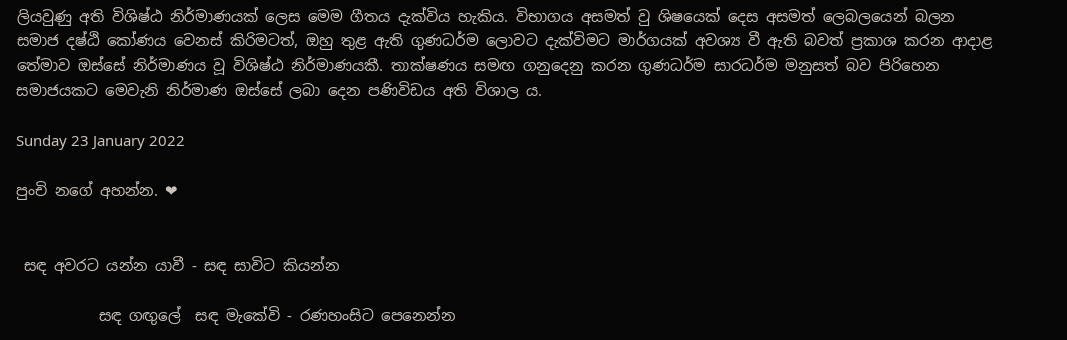ලියවුණු අති විශිෂ්ඨ නිර්මාණයක් ලෙස මෙම ගීතය දැක්විය හැකිය. විභාගය අසමත් වු ශිෂයෙක් දෙස අසමත් ලෙබලයෙන් බලන සමාජ දෂ්ඨි කෝණය වෙනස් කිරිමටත්, ඔහු තුළ ඇති ගුණධර්ම ලොවට දැක්විමට මාර්ගයක් අවශ්‍ය වී ඇති බවත් ප්‍රකාශ කරන ආදාළ තේමාව ඔස්සේ නිර්මාණය වූ විශිෂ්ඨ නිර්මාණයකී. තාක්ෂණය සමඟ ගනුදෙනු කරන ගුණධර්ම සාරධර්ම මනුසත් බව පිරිහෙන සමාජයකට මෙවැනි නිර්මාණ ඔස්සේ ලබා දෙන පණිවිඩය අති විශාල ය.

Sunday 23 January 2022

පුංචි නගේ අහන්න. ❤


 සඳ අවරට යන්න යාවී - සඳ සාවිට කියන්න

           සඳ ගඟුලේ  සඳ මැකේවි - රණහංසිට පෙනෙන්න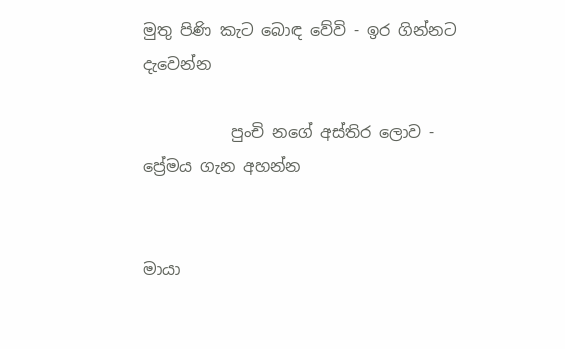මුතු පිණි කැට බොඳ වේවි - ඉර ගින්නට දැවෙන්න

           පුංචි නගේ අස්තිර ලොව - ප්‍රේමය ගැන අහන්න


මායා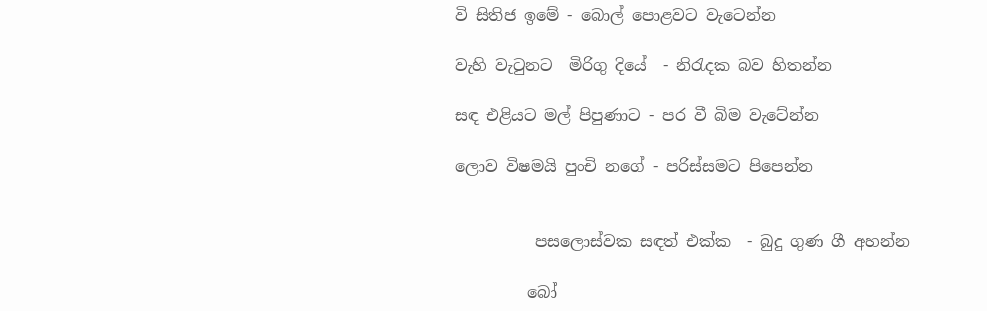වි සිතිජ ඉමේ - බොල් පොළවට වැටෙන්න

වැහි වැටුනට  මිරිගු දියේ  - නිරැදක බව හිතන්න

සඳ එළියට මල් පිපුණාට - පර වී බිම වැටේන්න

ලොව විෂමයි පුංචි නගේ - පරිස්සමට පිපෙන්න


          පසලොස්වක සඳත් එක්ක  - බුදු ගුණ ගී අහන්න

         බෝ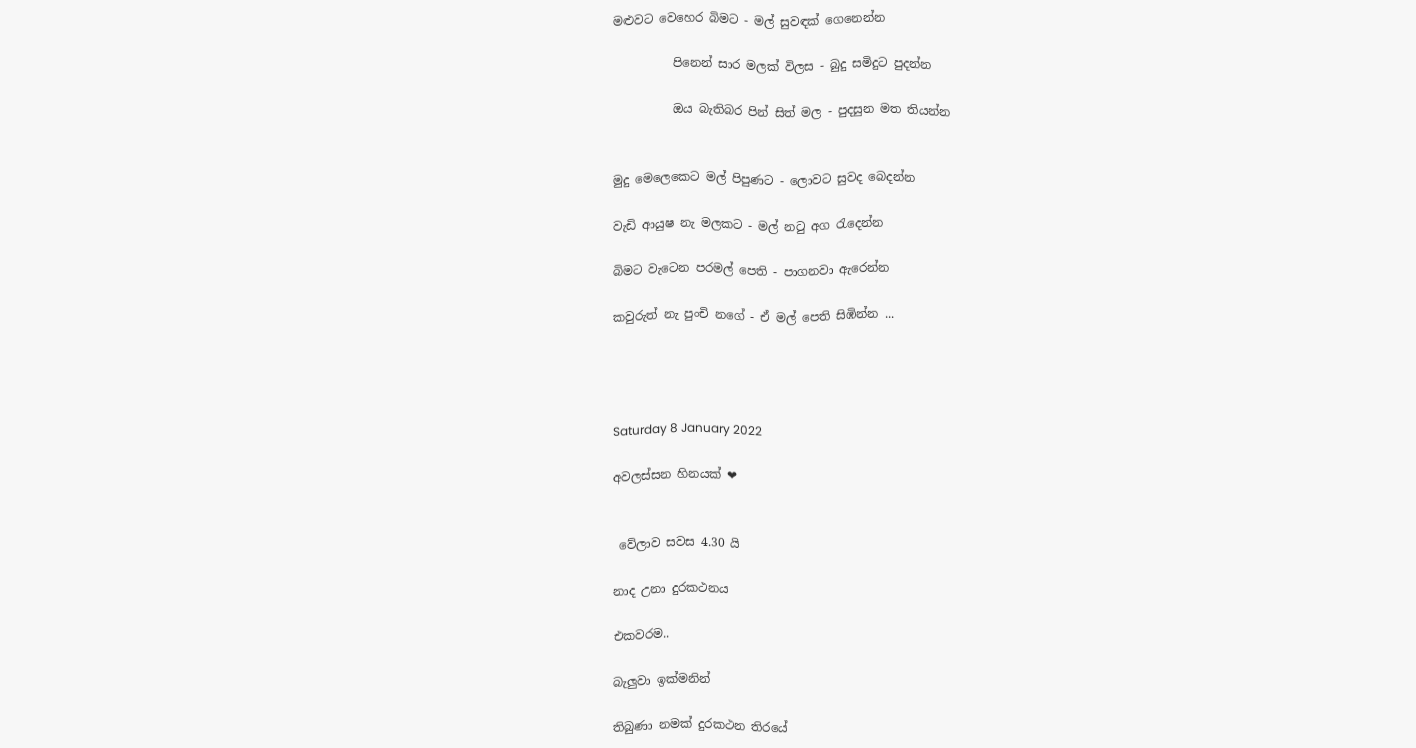මළුවට වෙහෙර බිමට - මල් සුවඳක් ගෙනෙන්න

          පිනෙන් සාර මලක් විලස - බුදු සමිදුට පුදන්න

          ඔය බැතිබර පින් සිත් මල - පුදසුන මත තියන්න


මුදු මෙලෙකෙට මල් පිපුණට - ලොවට සුවද බෙදන්න

වැඩි ආයුෂ නැ මලකට - මල් නටු අග රැදෙන්න

බිමට වැටෙන පරමල් පෙති - පාගනවා ඇරෙන්න

කවුරුත් නැ පුංචි නගේ - ඒ මල් පෙති සිඹින්න ...




Saturday 8 January 2022

අවලස්සන හිනයක් ❤


 වේලාව සවස 4.30 යි

නාද උනා දුරකථනය

එකවරම..

බැලුවා ඉක්මනින්

තිබුණා නමක් දුරකථන තිරයේ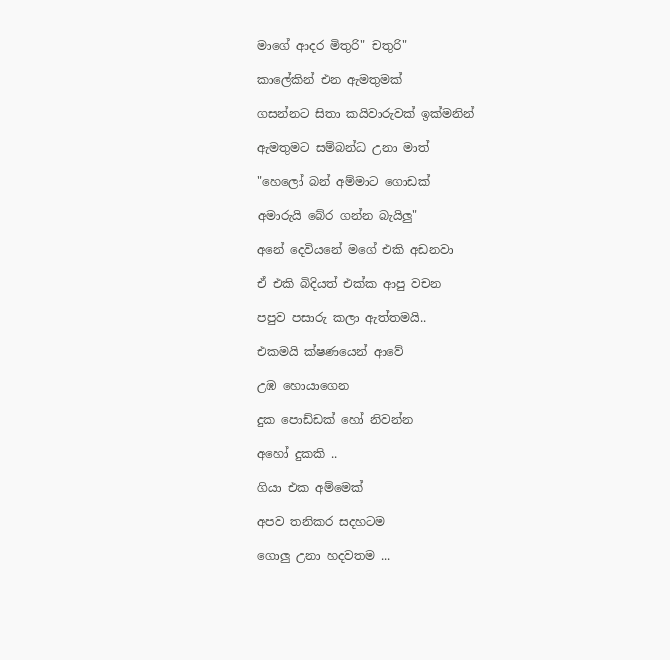මාගේ ආදර මිතුරි" චතුරි"

කාලේකින් එන ඇමතුමක්

ගසන්නට සිතා කයිවාරුවක් ඉක්මනින්

ඇමතුමට සම්බන්ධ උනා මාත්

"හෙලෝ බන් අම්මාට ගොඩක්

අමාරුයි බේර ගන්න බැයිලු"

අනේ දෙවියනේ මගේ එකි අඩනවා

ඒ එකි බිදියත් එක්ක ආපු වචන

පපුව පසාරු කලා ඇත්තමයි..

එකමයි ක්ෂණයෙන් ආවේ

උඹ හොයාගෙන

දුක පොඩ්ඩක් හෝ නිවන්න

අහෝ දුකකි ..

ගියා එක අම්මෙක්

අපව තනිකර සදහටම

ගොලු උනා හදවතම ...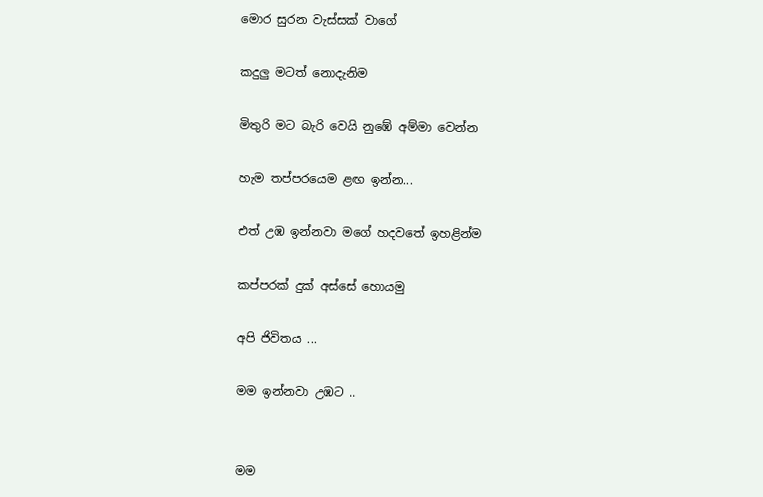මොර සුරන වැස්සක් වාගේ

කදුලු මටත් නොදැනිම

මිතුරි මට බැරි වෙයි නුඹේ අම්මා වෙන්න

හැම තප්පරයෙම ළඟ ඉන්න...

එත් උඹ ඉන්නවා මගේ හදවතේ ඉහළින්ම

කප්පරක් දුක් අස්සේ හොයමු

අපි ජිවිතය ...

මම ඉන්නවා උඹට ..


මම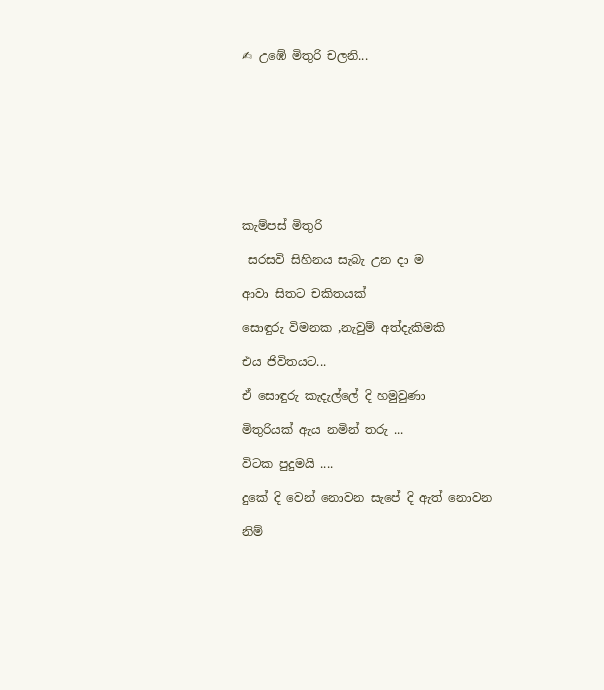✍ උඹේ මිතුරි චලනි...









කැම්පස් මිතුරි

 සරසවි සිහිනය සැබැ උන දා ම

ආවා සිතට චකිතයක්

සොඳුරු විමනක ,නැවුම් අත්දැකිමකි

එය ජිවිතයට...

ඒ සොඳුරු කැදැල්ලේ දි හමුවුණා

මිතුරියක් ඇය නමින් තරු ...

විටක පුදුමයි ....

දුකේ දි වෙන් නොවන සැපේ දි ඇත් නොවන

නිම්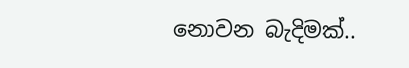නොවන බැදිමක්..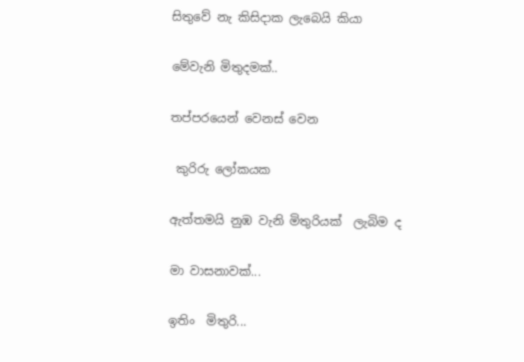සිතුවේ නැ කිසිදාක ලැබෙයි කියා

මේවැනි මිතුදමක්..

තප්පරයෙන් වෙනස් වෙන

 කුරිරු ලෝකයක

ඇත්තමයි නුඹ වැනි මිතුරියක්  ලැබිම ද

මා වාසනාවක්...

ඉතිං  මිතුරි...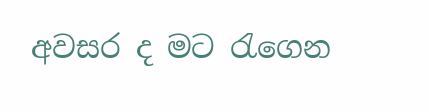අවසර ද මට රැගෙන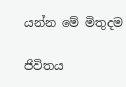යන්න මේ මිතුදම

ජිවිතය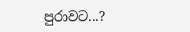පුරාවට...?